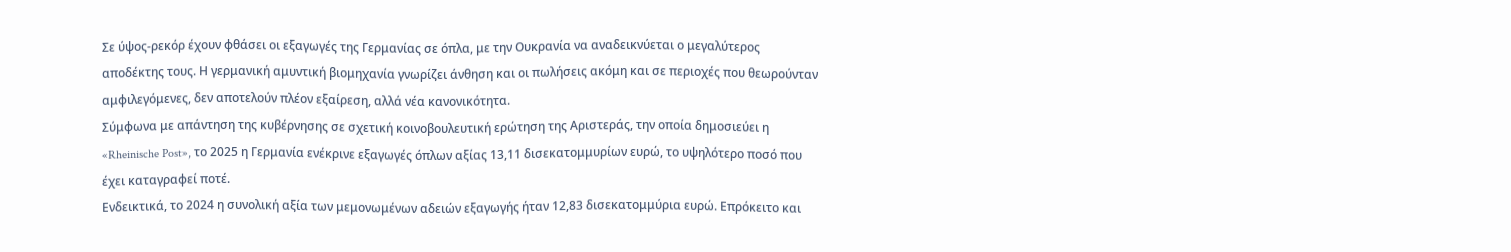Σε ύψος-ρεκόρ έχουν φθάσει οι εξαγωγές της Γερμανίας σε όπλα, με την Ουκρανία να αναδεικνύεται ο μεγαλύτερος αποδέκτης τους. Η γερμανική αμυντική βιομηχανία γνωρίζει άνθηση και οι πωλήσεις ακόμη και σε περιοχές που θεωρούνταν αμφιλεγόμενες, δεν αποτελούν πλέον εξαίρεση, αλλά νέα κανονικότητα.
Σύμφωνα με απάντηση της κυβέρνησης σε σχετική κοινοβουλευτική ερώτηση της Αριστεράς, την οποία δημοσιεύει η «Rheinische Post», το 2025 η Γερμανία ενέκρινε εξαγωγές όπλων αξίας 13,11 δισεκατομμυρίων ευρώ, το υψηλότερο ποσό που έχει καταγραφεί ποτέ.
Ενδεικτικά, το 2024 η συνολική αξία των μεμονωμένων αδειών εξαγωγής ήταν 12,83 δισεκατομμύρια ευρώ. Επρόκειτο και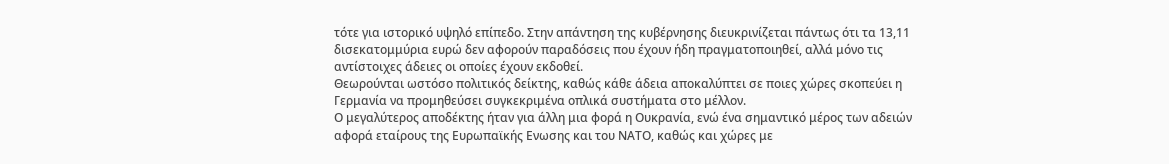τότε για ιστορικό υψηλό επίπεδο. Στην απάντηση της κυβέρνησης διευκρινίζεται πάντως ότι τα 13,11 δισεκατομμύρια ευρώ δεν αφορούν παραδόσεις που έχουν ήδη πραγματοποιηθεί, αλλά μόνο τις αντίστοιχες άδειες οι οποίες έχουν εκδοθεί.
Θεωρούνται ωστόσο πολιτικός δείκτης, καθώς κάθε άδεια αποκαλύπτει σε ποιες χώρες σκοπεύει η Γερμανία να προμηθεύσει συγκεκριμένα οπλικά συστήματα στο μέλλον.
Ο μεγαλύτερος αποδέκτης ήταν για άλλη μια φορά η Ουκρανία, ενώ ένα σημαντικό μέρος των αδειών αφορά εταίρους της Ευρωπαϊκής Eνωσης και του ΝΑΤΟ, καθώς και χώρες με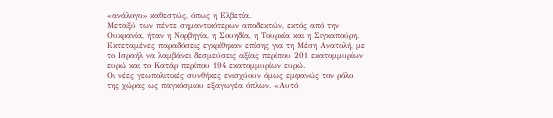«ανάλογο» καθεστώς, όπως η Ελβετία.
Μεταξύ των πέντε σημαντικότερων αποδεκτών, εκτός από την Ουκρανία, ήταν η Νορβηγία, η Σουηδία, η Τουρκία και η Σιγκαπούρη. Εκτεταμένες παραδόσεις εγκρίθηκαν επίσης για τη Μέση Ανατολή, με το Ισραήλ να λαμβάνει δεσμεύσεις αξίας περίπου 201 εκατομμυρίων ευρώ και το Κατάρ περίπου 194 εκατομμυρίων ευρώ.
Οι νέες γεωπολιτικές συνθήκες ενισχύουν όμως εμφανώς τον ρόλο της χώρας ως παγκόσμιου εξαγωγέα όπλων. «Αυτό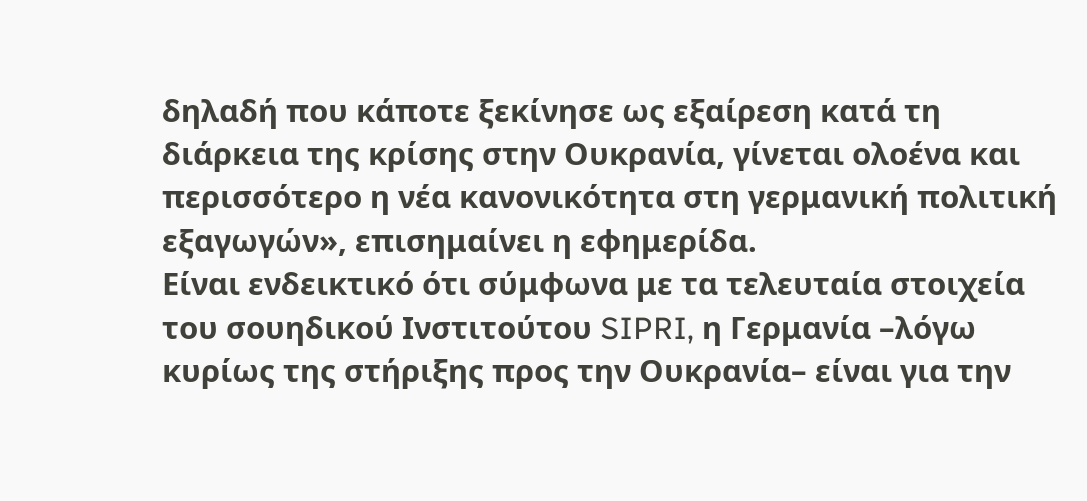δηλαδή που κάποτε ξεκίνησε ως εξαίρεση κατά τη διάρκεια της κρίσης στην Ουκρανία, γίνεται ολοένα και περισσότερο η νέα κανονικότητα στη γερμανική πολιτική εξαγωγών», επισημαίνει η εφημερίδα.
Είναι ενδεικτικό ότι σύμφωνα με τα τελευταία στοιχεία του σουηδικού Ινστιτούτου SIPRI, η Γερμανία –λόγω κυρίως της στήριξης προς την Ουκρανία– είναι για την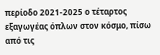περίοδο 2021-2025 ο τέταρτος εξαγωγέας όπλων στον κόσμο, πίσω από τις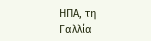ΗΠΑ, τη Γαλλία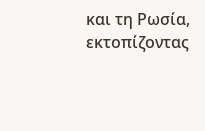και τη Ρωσία, εκτοπίζοντας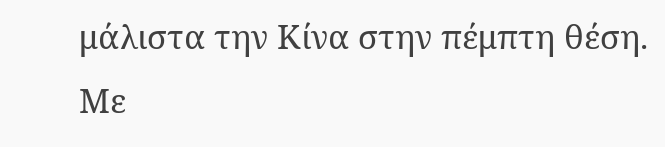μάλιστα την Κίνα στην πέμπτη θέση.
Με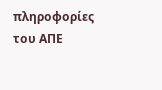πληροφορίες του ΑΠΕ